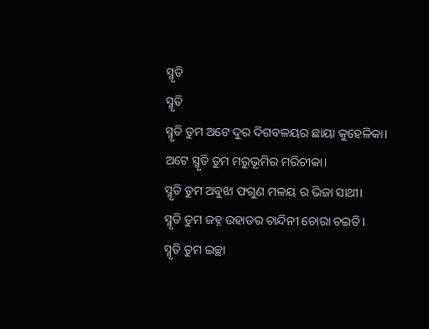ସ୍ମୃତି
ସ୍ମୃତି
ସ୍ମୃତି ତୁମ ଅଟେ ଦୁର ଦିଗବଳୟର ଛାୟା କୁହେଳିକା।
ଅଟେ ସ୍ମୃତି ତୁମ ମରୁଭୂମିର ମରିଚୀକା।
ସ୍ମୃତି ତୁମ ଅବୁଝା ଫଗୁଣ ମଳୟ ର ଭିଜା ସାଥୀ।
ସ୍ମୃତି ତୁମ ଜହ୍ନ ଉହାଡର ଚାନ୍ଦିନୀ ଚୋରା ଚଇତି।
ସ୍ମୃତି ତୁମ ଇଚ୍ଛା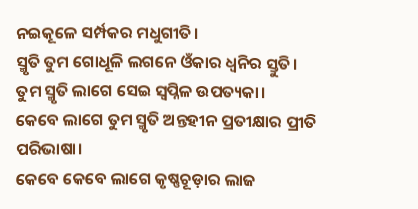ନଇକୂଳେ ସର୍ମ୍ପକର ମଧୁଗୀତି।
ସ୍ମୃତି ତୁମ ଗୋଧୂଳି ଲଗନେ ଓଁକାର ଧ୍ଵନିର ସ୍ତୁତି।
ତୁମ ସ୍ମୃତି ଲାଗେ ସେଇ ସ୍ୱପ୍ନିଳ ଉପତ୍ୟକା।
କେବେ ଲାଗେ ତୁମ ସ୍ମୃତି ଅନ୍ତହୀନ ପ୍ରତୀକ୍ଷାର ପ୍ରୀତି ପରିଭାଷା।
କେବେ କେବେ ଲାଗେ କୃଷ୍ଣଚୂଡ଼ାର ଲାଜ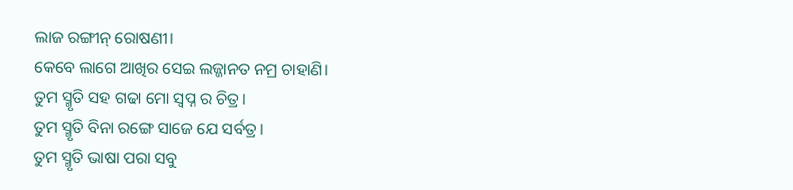ଲାଜ ରଙ୍ଗୀନ୍ ରୋଷଣୀ।
କେବେ ଲାଗେ ଆଖିର ସେଇ ଲଜ୍ଜାନତ ନମ୍ର ଚାହାଣି।
ତୁମ ସ୍ମୃତି ସହ ଗଢା ମୋ ସ୍ୱପ୍ନ ର ଚିତ୍ର।
ତୁମ ସ୍ମୃତି ବିନା ରଙ୍ଗେ ସାଜେ ଯେ ସର୍ବତ୍ର।
ତୁମ ସ୍ମୃତି ଭାଷା ପରା ସବୁ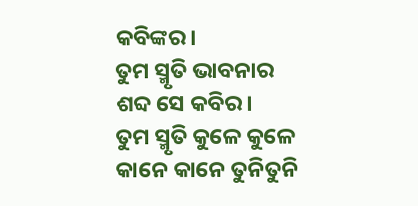କବିଙ୍କର।
ତୁମ ସ୍ମୃତି ଭାବନାର ଶବ୍ଦ ସେ କବିର।
ତୁମ ସ୍ମୃତି କୁଳେ କୁଳେ କାନେ କାନେ ତୁନିତୁନି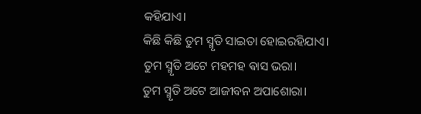କହିଯାଏ।
କିଛି କିଛି ତୁମ ସ୍ମୃତି ସାଇତା ହୋଇରହିଯାଏ।
ତୁମ ସ୍ମୃତି ଅଟେ ମହମହ ଵାସ ଭରା।
ତୁମ ସ୍ମୃତି ଅଟେ ଆଜୀବନ ଅପାଶୋରା।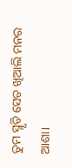ତୁମ ସ୍ମୃତି ସେତ ଖିଆଲି ମନର ଆଶା।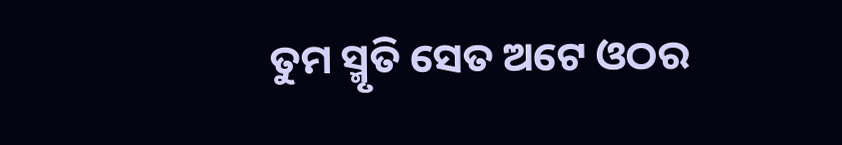ତୁମ ସ୍ମୃତି ସେତ ଅଟେ ଓଠର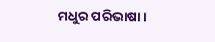ମଧୁର ପରିଭାଷା।